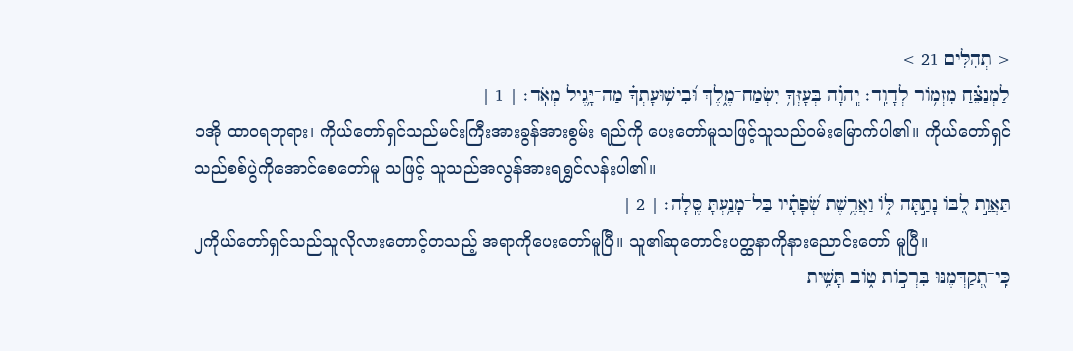< תְהִלִּים 21 >
לַמְנַצֵּ֗חַ מִזְמֹ֥ור לְדָוִֽד׃ יְֽהוָ֗ה בְּעָזְּךָ֥ יִשְׂמַח־מֶ֑לֶךְ וּ֝בִישׁ֥וּעָתְךָ֗ מַה־יָּ֥גֶיל מְאֹֽד׃ | 1 |
၁အို ထာဝရဘုရား၊ ကိုယ်တော်ရှင်သည်မင်းကြီးအားခွန်အားစွမ်း ရည်ကို ပေးတော်မူသဖြင့်သူသည်ဝမ်းမြောက်ပါ၏။ ကိုယ်တော်ရှင်သည်စစ်ပွဲကိုအောင်စေတော်မူ သဖြင့် သူသည်အလွန်အားရရွှင်လန်းပါ၏။
תַּאֲוַ֣ת לִ֭בֹּו נָתַ֣תָּה לֹּ֑ו וַאֲרֶ֥שֶׁת שְׂ֝פָתָ֗יו בַּל־מָנַ֥עְתָּ סֶּֽלָה׃ | 2 |
၂ကိုယ်တော်ရှင်သည်သူလိုလားတောင့်တသည့် အရာကိုပေးတော်မူပြီ။ သူ၏ဆုတောင်းပတ္ထနာကိုနားညောင်းတော် မူပြီ။
כִּֽי־תְ֭קַדְּמֶנּוּ בִּרְכֹ֣ות טֹ֑וב תָּשִׁ֥ית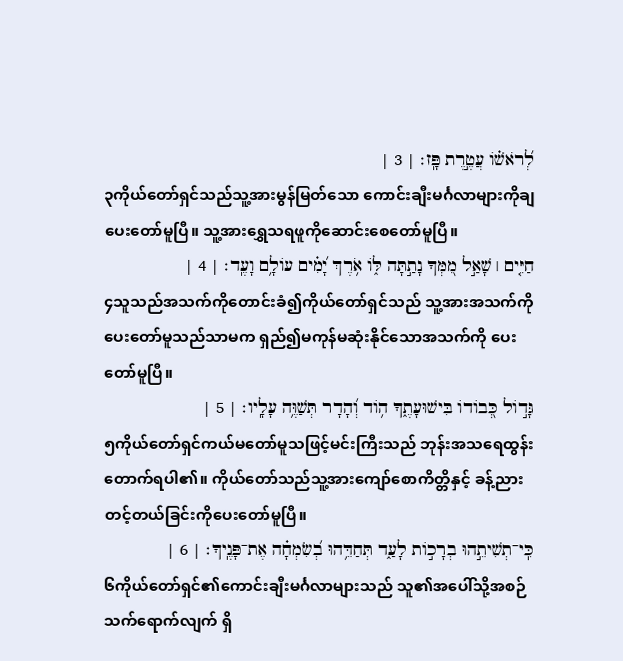לְ֝רֹאשֹׁ֗ו עֲטֶ֣רֶת פָּֽז׃ | 3 |
၃ကိုယ်တော်ရှင်သည်သူ့အားမွန်မြတ်သော ကောင်းချီးမင်္ဂလာများကိုချပေးတော်မူပြီ။ သူ့အားရွှေသရဖူကိုဆောင်းစေတော်မူပြီ။
חַיִּ֤ים ׀ שָׁאַ֣ל מִ֭מְּךָ נָתַ֣תָּה לֹּ֑ו אֹ֥רֶךְ יָ֝מִ֗ים עֹולָ֥ם וָעֶֽד׃ | 4 |
၄သူသည်အသက်ကိုတောင်းခံ၍ကိုယ်တော်ရှင်သည် သူ့အားအသက်ကိုပေးတော်မူသည်သာမက ရှည်၍မကုန်မဆုံးနိုင်သောအသက်ကို ပေးတော်မူပြီ။
גָּדֹ֣ול כְּ֭בֹודֹו בִּישׁוּעָתֶ֑ךָ הֹ֥וד וְ֝הָדָר תְּשַׁוֶּ֥ה עָלָֽיו׃ | 5 |
၅ကိုယ်တော်ရှင်ကယ်မတော်မူသဖြင့်မင်းကြီးသည် ဘုန်းအသရေထွန်းတောက်ရပါ၏။ ကိုယ်တော်သည်သူ့အားကျော်စောကိတ္တိနှင့် ခန့်ညားတင့်တယ်ခြင်းကိုပေးတော်မူပြီ။
כִּֽי־תְשִׁיתֵ֣הוּ בְרָכֹ֣ות לָעַ֑ד תְּחַדֵּ֥הוּ בְ֝שִׂמְחָ֗ה אֶת־פָּנֶֽיךָ׃ | 6 |
၆ကိုယ်တော်ရှင်၏ကောင်းချီးမင်္ဂလာများသည် သူ၏အပေါ်သို့အစဉ်သက်ရောက်လျက် ရှိ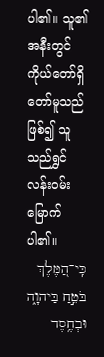ပါ၏။ သူ၏အနီးတွင်ကိုယ်တော်ရှိတော်မူသည် ဖြစ်၍ သူသည်ရွှင်လန်းဝမ်းမြောက်ပါ၏။
כִּֽי־הַ֭מֶּלֶךְ בֹּטֵ֣חַ בַּיהוָ֑ה וּבְחֶ֥סֶד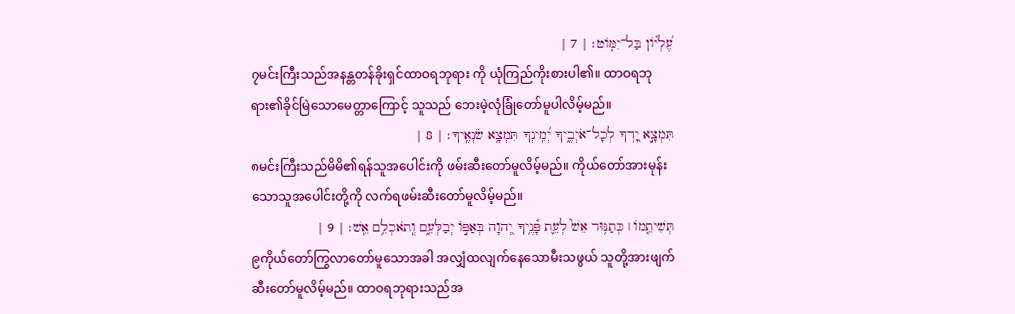עֶ֝לְיֹ֗ון בַּל־יִמֹּֽוט׃ | 7 |
၇မင်းကြီးသည်အနန္တတန်ခိုးရှင်ထာဝရဘုရား ကို ယုံကြည်ကိုးစားပါ၏။ ထာဝရဘုရား၏ခိုင်မြဲသောမေတ္တာကြောင့် သူသည် ဘေးမဲ့လုံခြုံတော်မူပါလိမ့်မည်။
תִּמְצָ֣א יָ֭דְךָ לְכָל־אֹיְבֶ֑יךָ יְ֝מִֽינְךָ תִּמְצָ֥א שֹׂנְאֶֽיךָ׃ | 8 |
၈မင်းကြီးသည်မိမိ၏ရန်သူအပေါင်းကို ဖမ်းဆီးတော်မူလိမ့်မည်။ ကိုယ်တော်အားမုန်းသောသူအပေါင်းတို့ကို လက်ရဖမ်းဆီးတော်မူလိမ့်မည်။
תְּשִׁיתֵ֤מֹו ׀ כְּתַנּ֥וּר אֵשׁ֮ לְעֵ֪ת פָּ֫נֶ֥יךָ יְ֭הוָה בְּאַפֹּ֣ו יְבַלְּעֵ֑ם וְֽתֹאכְלֵ֥ם אֵֽשׁ׃ | 9 |
၉ကိုယ်တော်ကြွလာတော်မူသောအခါ အလျှံထလျက်နေသောမီးသဖွယ် သူတို့အားဖျက်ဆီးတော်မူလိမ့်မည်။ ထာဝရဘုရားသည်အ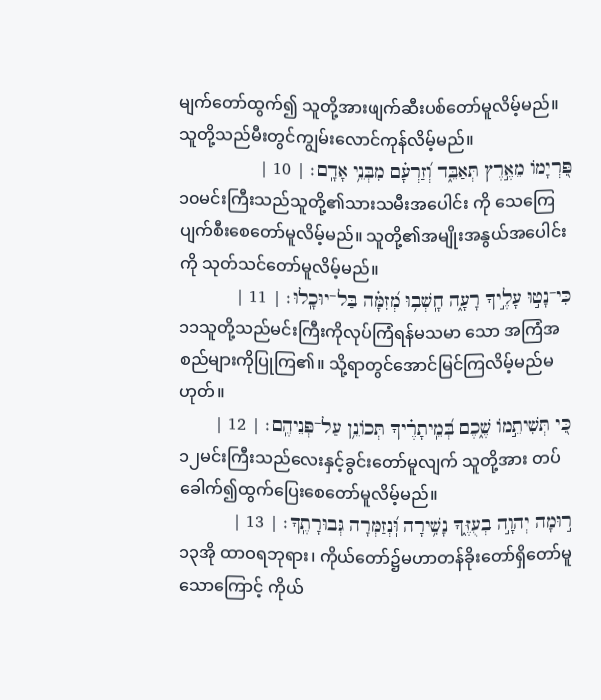မျက်တော်ထွက်၍ သူတို့အားဖျက်ဆီးပစ်တော်မူလိမ့်မည်။ သူတို့သည်မီးတွင်ကျွမ်းလောင်ကုန်လိမ့်မည်။
פִּ֭רְיָמֹו מֵאֶ֣רֶץ תְּאַבֵּ֑ד וְ֝זַרְעָ֗ם מִבְּנֵ֥י אָדָֽם׃ | 10 |
၁၀မင်းကြီးသည်သူတို့၏သားသမီးအပေါင်း ကို သေကြေပျက်စီးစေတော်မူလိမ့်မည်။ သူတို့၏အမျိုးအနွယ်အပေါင်းကို သုတ်သင်တော်မူလိမ့်မည်။
כִּי־נָט֣וּ עָלֶ֣יךָ רָעָ֑ה חָֽשְׁב֥וּ מְ֝זִמָּ֗ה בַּל־יוּכָֽלוּ׃ | 11 |
၁၁သူတို့သည်မင်းကြီးကိုလုပ်ကြံရန်မသမာ သော အကြံအစည်များကိုပြုကြ၏။ သို့ရာတွင်အောင်မြင်ကြလိမ့်မည်မဟုတ်။
כִּ֭י תְּשִׁיתֵ֣מֹו שֶׁ֑כֶם בְּ֝מֵֽיתָרֶ֗יךָ תְּכֹונֵ֥ן עַל־פְּנֵיהֶֽם׃ | 12 |
၁၂မင်းကြီးသည်လေးနှင့်ခွင်းတော်မူလျက် သူတို့အား တပ်ခေါက်၍ထွက်ပြေးစေတော်မူလိမ့်မည်။
ר֣וּמָה יְהוָ֣ה בְעֻזֶּ֑ךָ נָשִׁ֥ירָה וּֽ֝נְזַמְּרָה גְּבוּרָתֶֽךָ׃ | 13 |
၁၃အို ထာဝရဘုရား၊ ကိုယ်တော်၌မဟာတန်ခိုးတော်ရှိတော်မူ သောကြောင့် ကိုယ်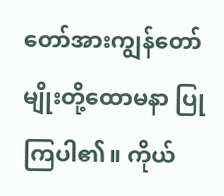တော်အားကျွန်တော်မျိုးတို့ထောမနာ ပြုကြပါ၏။ ကိုယ်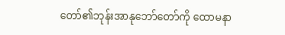တော်၏ဘုန်းအာနုဘော်တော်ကို ထောမနာ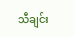သီချင်း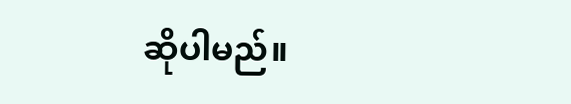ဆိုပါမည်။